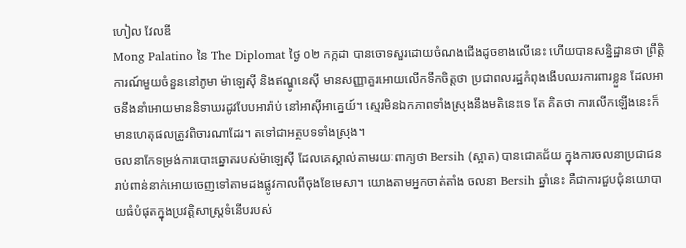ហៀល វែលឌី
Mong Palatino នៃ The Diplomat ថ្ងៃ ០២ កក្កដា បានចោទសួរដោយចំណងជើងដូចខាងលើនេះ ហើយបានសន្និដ្ឋានថា ព្រឹត្តិការណ៍មួយចំនួននៅភូមា ម៉ាឡេស៊ី និងឥណ្ឌូនេស៊ី មានសញ្ញាគួរអោយលើកទឹកចិត្តថា ប្រជាពលរដ្ឋកំពុងងើបឈរការពារខ្លួន ដែលអាចនឹងនាំអោយមាននិទាឃរដូវបែបអារ៉ាប់ នៅអាស៊ីអាគ្នេយ៍។ ស្មេរមិនឯកភាពទាំងស្រុងនឹងមតិនេះទេ តែ គិតថា ការលើកឡើងនេះក៏មានហេតុផលត្រូវពិចារណាដែរ។ តទៅជាអត្ថបទទាំងស្រុង។
ចលនាកែទម្រង់ការបោះឆ្នោតរបស់ម៉ាឡេស៊ី ដែលគេស្គាល់តាមរយៈពាក្យថា Bersih (ស្អាត) បានជោគជ័យ ក្នុងការចលនាប្រជាជនរាប់ពាន់នាក់អោយចេញទៅតាមដងផ្លូវកាលពីចុងខែមេសា។ យោងតាមអ្នកចាត់តាំង ចលនា Bersih ឆ្នាំនេះ គឺជាការជួបជុំនយោបាយធំបំផុតក្នុងប្រវត្តិសាស្ត្រទំនើបរបស់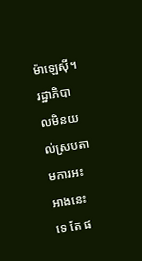ម៉ាឡេស៊ី។ រដ្ឋាភិបាលមិនយល់ស្របតាមការអះអាងនេះទេ តែ ផ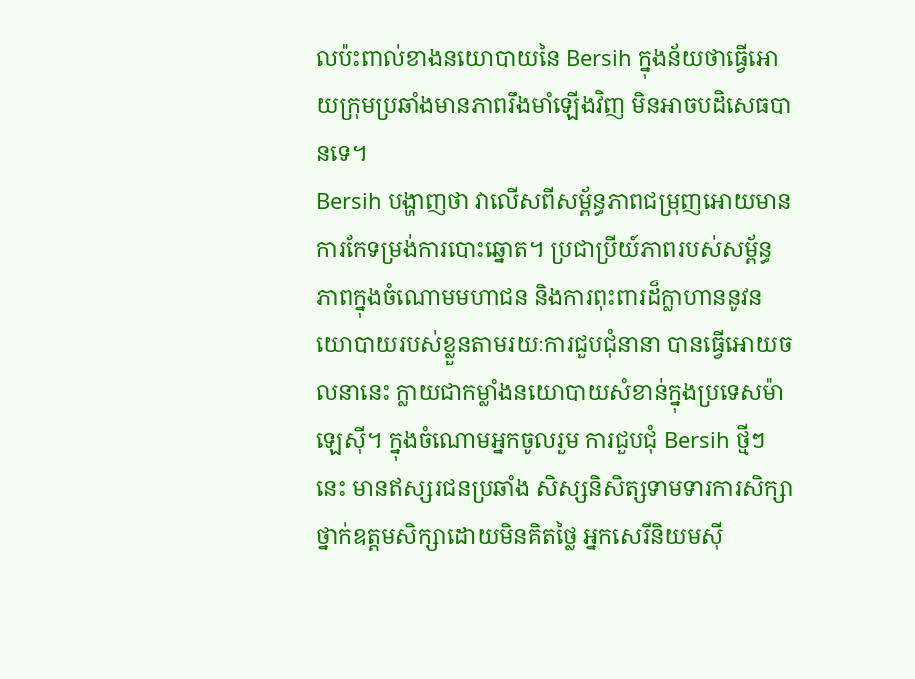លប៉ះពាល់ខាងនយោបាយនៃ Bersih ក្នុងន័យថាធ្វើអោយក្រុមប្រឆាំងមានភាពរឹងមាំឡើងវិញ មិនអាចបដិសេធបានទេ។
Bersih បង្ហាញថា វាលើសពីសម្ព័ន្ធភាពជម្រុញអោយមានការកែទម្រង់ការបោះឆ្នោត។ ប្រជាប្រីយ៍ភាពរបស់សម្ព័ន្ធភាពក្នុងចំណោមមហាជន និងការពុះពារដ៏ក្លាហាននូវនយោបាយរបស់ខ្លួនតាមរយៈការជួបជុំនានា បានធ្វើអោយចលនានេះ ក្លាយជាកម្លាំងនយោបាយសំខាន់ក្នុងប្រទេសម៉ាឡេស៊ី។ ក្នុងចំណោមអ្នកចូលរួម ការជួបជុំ Bersih ថ្មីៗ នេះ មានឥស្សរជនប្រឆាំង សិស្សនិសិត្សទាមទារការសិក្សាថ្នាក់ឧត្តមសិក្សាដោយមិនគិតថ្លៃ អ្នកសេរីនិយមស៊ី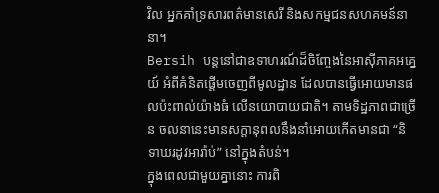វិល អ្នកគាំទ្រសារពត៌មានសេរី និងសកម្មជនសហគមន៍នានា។
Bersih បន្តនៅជាឧទាហរណ៍ដ៏ចិញ្ចែងនៃអាស៊ីភាគអគ្នេយ៍ អំពីគំនិតផ្តើមចេញពីមូលដ្ឋាន ដែលបានធ្វើអោយមានផលប៉ះពាល់យ៉ាងធំ លើនយោបាយជាតិ។ តាមទិដ្ឋភាពជាច្រើន ចលនានេះមានសក្តានុពលនឹងនាំអោយកើតមានជា “និទាឃរដូវអារ៉ាប់” នៅក្នុងតំបន់។
ក្នុងពេលជាមួយគ្នានោះ ការពិ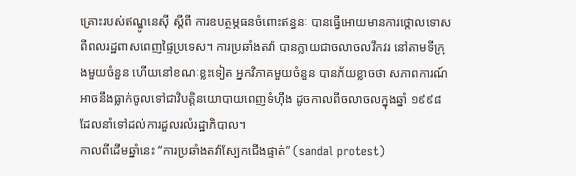គ្រោះរបស់ឥណ្ឌូនេស៊ី ស្តីពី ការឧបត្ថម្ភធនចំពោះឥន្ធនៈ បានធ្វើអោយមានការថ្កោលទោសពីពលរដ្ឋពាសពេញផ្ទៃប្រទេស។ ការប្រឆាំងតវ៉ា បានក្លាយជាចលាចលវឹកវរ នៅតាមទីក្រុងមួយចំនួន ហើយនៅខណៈខ្លះទៀត អ្នកវិភាគមួយចំនួន បានភ័យខ្លាចថា សភាពការណ៍អាចនឹងធ្លាក់ចូលទៅជាវិបត្តិនយោបាយពេញទំហ៊ឹង ដូចកាលពីចលាចលក្នុងឆ្នាំ ១៩៩៨ ដែលនាំទៅដល់ការដួលរលំរដ្ឋាភិបាល។
កាលពីដើមឆ្នាំនេះ “ការប្រឆាំងតវ៉ាស្បែកជើងផ្ទាត់” (sandal protest)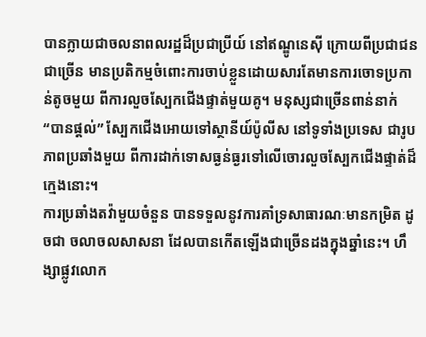បានក្លាយជាចលនាពលរដ្ឋដ៏ប្រជាប្រីយ៍ នៅឥណ្ឌូនេស៊ី ក្រោយពីប្រជាជនជាច្រើន មានប្រតិកម្មចំពោះការចាប់ខ្លួនដោយសារតែមានការចោទប្រកាន់តូចមួយ ពីការលួចស្បែកជើងផ្ទាត់មួយគូ។ មនុស្សជាច្រើនពាន់នាក់ “បានផ្តល់” ស្បែកជើងអោយទៅស្ថានីយ៍ប៉ូលីស នៅទូទាំងប្រទេស ជារូបភាពប្រឆាំងមួយ ពីការដាក់ទោសធ្ងន់ធ្ងរទៅលើចោរលួចស្បែកជើងផ្ទាត់ដ៏ក្មេងនោះ។
ការប្រឆាំងតវ៉ាមួយចំនួន បានទទួលនូវការគាំទ្រសាធារណៈមានកម្រិត ដូចជា ចលាចលសាសនា ដែលបានកើតឡើងជាច្រើនដងក្នុងឆ្នាំនេះ។ ហឹង្សាផ្លូវលោក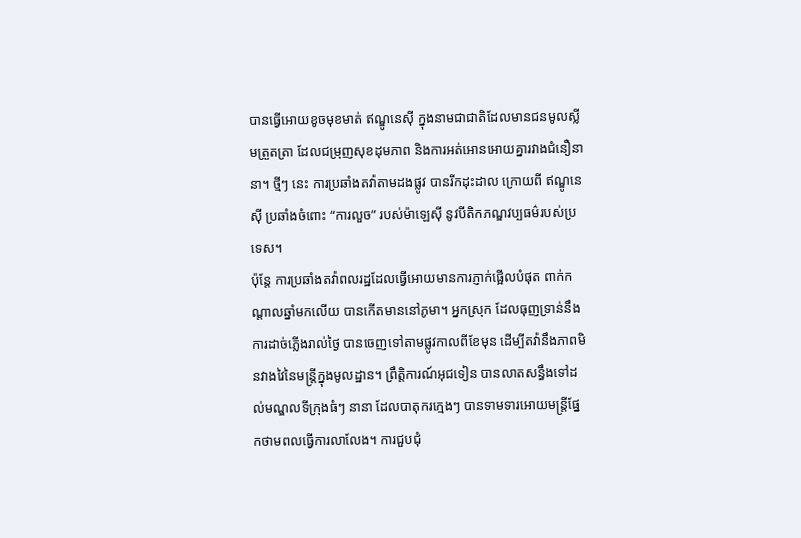បានធ្វើអោយខូចមុខមាត់ ឥណ្ឌូនេស៊ី ក្នុងនាមជាជាតិដែលមានជនមូលស្លីមត្រួតត្រា ដែលជម្រុញសុខដុមភាព និងការអត់អោនអោយគ្នារវាងជំនឿនានា។ ថ្មីៗ នេះ ការប្រឆាំងតវ៉ាតាមដងផ្លូវ បានរីកដុះដាល ក្រោយពី ឥណ្ឌូនេស៊ី ប្រឆាំងចំពោះ “ការលួច” របស់ម៉ាឡេស៊ី នូវបីតិកភណ្ឌវប្បធម៌របស់ប្រទេស។
ប៉ុន្តែ ការប្រឆាំងតវ៉ាពលរដ្ឋដែលធ្វើអោយមានការភ្ញាក់ផ្អើលបំផុត ពាក់កណ្តាលឆ្នាំមកលើយ បានកើតមាននៅភូមា។ អ្នកស្រុក ដែលធុញទ្រាន់នឹងការដាច់ភ្លើងរាល់ថ្ងៃ បានចេញទៅតាមផ្លូវកាលពីខែមុន ដើម្បីតវ៉ានឹងភាពមិនវាងវៃនៃមន្ត្រីក្នុងមូលដ្ឋាន។ ព្រឹត្តិការណ៍អុជទៀន បានលាតសន្ធឹងទៅដល់មណ្ឌលទីក្រុងធំៗ នានា ដែលបាតុករក្មេងៗ បានទាមទារអោយមន្ត្រីផ្នែកថាមពលធ្វើការលាលែង។ ការជួបជុំ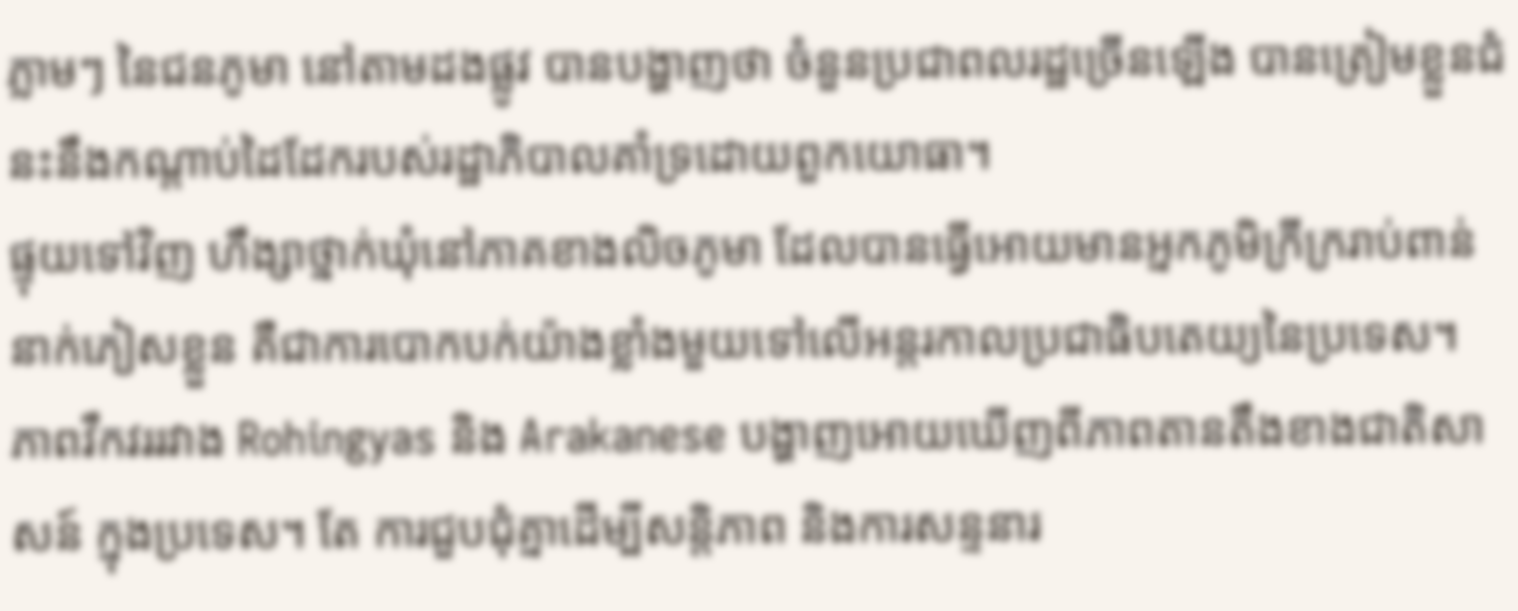ភ្លាមៗ នៃជនភូមា នៅតាមដងផ្លូវ បានបង្ហាញថា ចំនួនប្រជាពលរដ្ឋច្រើនឡើង បានត្រៀមខ្លួនជំនះនឹងកណ្តាប់ដៃដែករបស់រដ្ឋាភិបាលគាំទ្រដោយពួកយោធា។
ផ្ទុយទៅវិញ ហឹង្សាថ្នាក់ឃុំនៅភាគខាងលិចភូមា ដែលបានធ្វើអោយមានអ្នកភូមិក្រីក្ររាប់ពាន់នាក់ភៀសខ្លួន គឺជាការបោកបក់យ៉ាងខ្លាំងមួយទៅលើអន្តរកាលប្រជាធិបតេយ្យនៃប្រទេស។ ភាពវឹកវររវាង Rohingyas និង Arakanese បង្ហាញអោយឃើញពីភាពតានតឹងខាងជាតិសាសន៍ ក្នុងប្រទេស។ តែ ការជួបជុំគ្នាដើម្បីសន្តិភាព និងការសន្ទនារ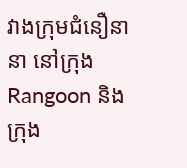វាងក្រុមជំនឿនានា នៅក្រុង Rangoon និងក្រុង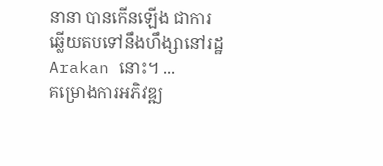នានា បានកើនឡើង ជាការឆ្លើយតបទៅនឹងហឹង្សានៅរដ្ឋ Arakan នោះ។ ...
គម្រោងការអភិវឌ្ឍ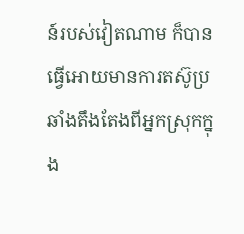ន៍របស់វៀតណាម ក៏បានធ្វើអោយមានការតស៊ូប្រឆាំងតឹងតែងពីអ្នកស្រុកក្នុង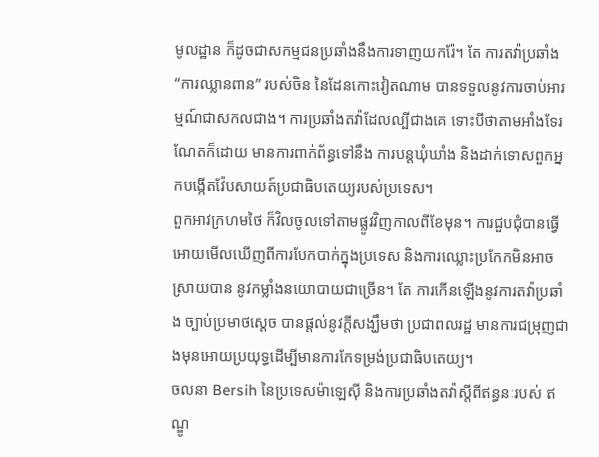មូលដ្ឋាន ក៏ដូចជាសកម្មជនប្រឆាំងនឹងការទាញយករ៉ែ។ តែ ការតវ៉ាប្រឆាំង “ការឈ្លានពាន” របស់ចិន នៃដែនកោះវៀតណាម បានទទួលនូវការចាប់អារម្មណ៍ជាសកលជាង។ ការប្រឆាំងតវ៉ាដែលល្បីជាងគេ ទោះបីថាតាមអាំងទែរណែតក៏ដោយ មានការពាក់ព័ន្ធទៅនឹង ការបន្តឃុំឃាំង និងដាក់ទោសពួកអ្នកបង្កើតវ៉ែបសាយត៍ប្រជាធិបតេយ្យរបស់ប្រទេស។
ពួកអាវក្រហមថៃ ក៏វិលចូលទៅតាមផ្លូវវិញកាលពីខែមុន។ ការជួបជុំបានធ្វើអោយមើលឃើញពីការបែកបាក់ក្នុងប្រទេស និងការឈ្លោះប្រកែកមិនអាចស្រាយបាន នូវកម្លាំងនយោបាយជាច្រើន។ តែ ការកើនឡើងនូវការតវ៉ាប្រឆាំង ច្បាប់ប្រមាថស្តេច បានផ្តល់នូវក្តីសង្ឃឹមថា ប្រជាពលរដ្ឋ មានការជម្រុញជាងមុនអោយប្រយុទ្ធដើម្បីមានការកែទម្រង់ប្រជាធិបតេយ្យ។
ចលនា Bersih នៃប្រទេសម៉ាឡេស៊ី និងការប្រឆាំងតវ៉ាស្តីពីឥន្ធនៈរបស់ ឥណ្ឌូ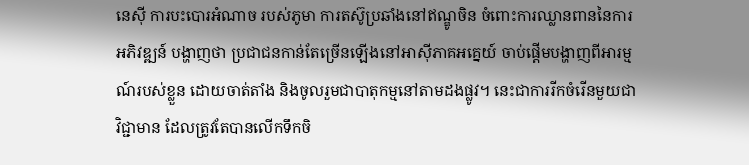នេស៊ី ការបះបោរអំណាច របស់ភូមា ការតស៊ូប្រឆាំងនៅឥណ្ឌូចិន ចំពោះការឈ្លានពាននៃការអភិវឌ្ឍន៍ បង្ហាញថា ប្រជាជនកាន់តែច្រើនឡើងនៅអាស៊ីភាគអគ្នេយ៍ ចាប់ផ្តើមបង្ហាញពីអារម្មណ៍របស់ខ្លួន ដោយចាត់តាំង និងចូលរួមជាបាតុកម្មនៅតាមដងផ្លូវ។ នេះជាការរីកចំរើនមួយជាវិជ្ជាមាន ដែលត្រូវតែបានលើកទឹកចិ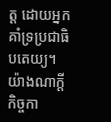ត្ត ដោយអ្នកគាំទ្រប្រជាធិបតេយ្យ។ យ៉ាងណាក្តី កិច្ចកា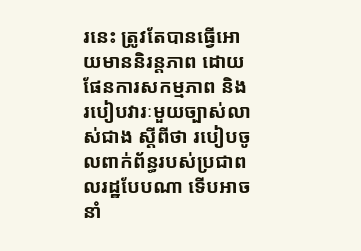រនេះ ត្រូវតែបានធ្វើអោយមាននិរន្តភាព ដោយផែនការសកម្មភាព និងរបៀបវារៈមួយច្បាស់លាស់ជាង ស្តីពីថា របៀបចូលពាក់ព័ន្ធរបស់ប្រជាពលរដ្ឋបែបណា ទើបអាចនាំ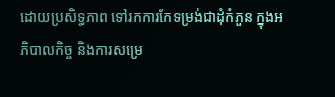ដោយប្រសិទ្ធភាព ទៅរកការកែទម្រង់ជាដុំកំភួន ក្នុងអភិបាលកិច្ច និងការសម្រេ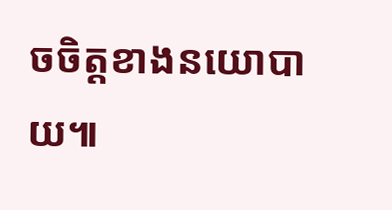ចចិត្តខាងនយោបាយ៕